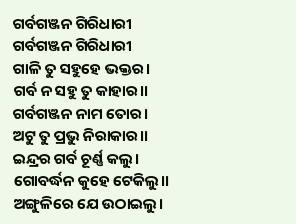ଗର୍ବଗଞ୍ଜନ ଗିରିଧାରୀ
ଗର୍ବଗଞ୍ଜନ ଗିରିଧାରୀ
ଗାଳି ତୁ ସହୁହେ ଭକ୍ତର।
ଗର୍ବ ନ ସହୁ ତୁ କାହାର।।
ଗର୍ବଗଞ୍ଜନ ନାମ ତୋର।
ଅଟୁ ତୁ ପ୍ରଭୁ ନିରାକାର।।
ଇନ୍ଦ୍ରର ଗର୍ବ ଚୂର୍ଣ୍ଣ କଲୁ।
ଗୋବର୍ଦ୍ଧନ କୁହେ ଟେକିଲୁ।।
ଅଙ୍ଗୁଳିରେ ଯେ ଉଠାଇଲୁ।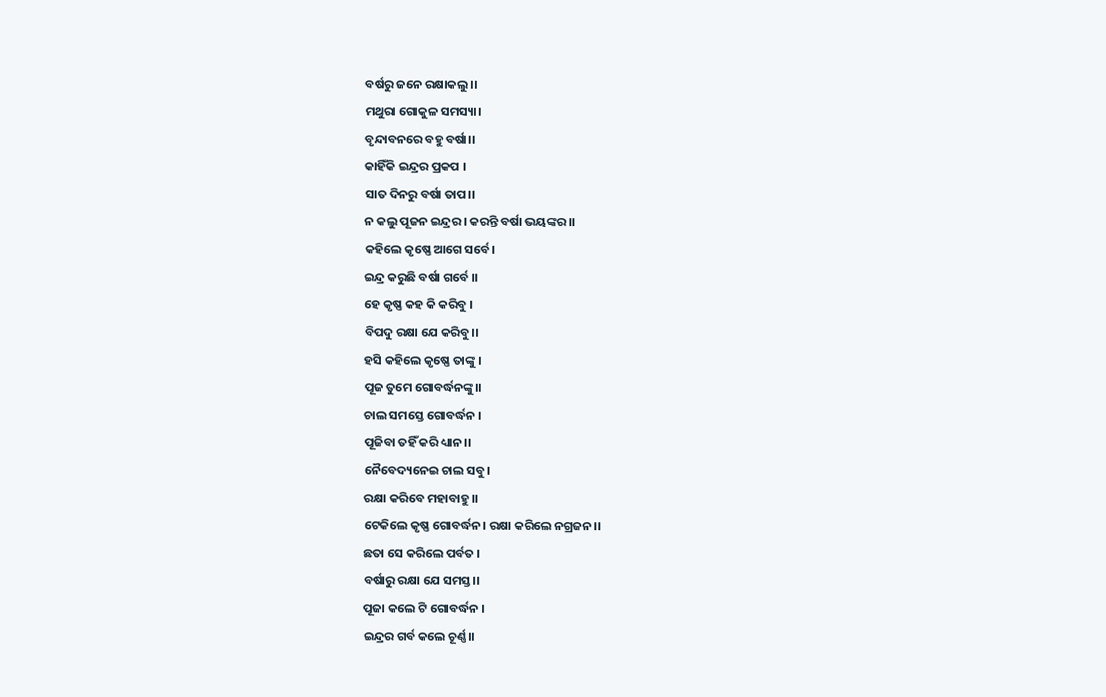ବର୍ଷରୁ ଜନେ ରକ୍ଷାକଲୁ।।
ମଥୁରା ଗୋକୁଳ ସମସ୍ୟା।
ବୃନ୍ଦାବନରେ ବହୁ ବର୍ଷା।।
କାହିଁକି ଇନ୍ଦ୍ରର ପ୍ରକପ ।
ସାତ ଦିନରୁ ବର୍ଷା ତାପ।।
ନ କଲୁ ପୂଜନ ଇନ୍ଦ୍ରର । କରନ୍ତି ବର୍ଷା ଭୟଙ୍କର।।
କହିଲେ କୃଷ୍ଣେ ଆଗେ ସର୍ବେ।
ଇନ୍ଦ୍ର କରୁଛି ବର୍ଷା ଗର୍ବେ ।।
ହେ କୃଷ୍ଣ କହ କି କରିବୁ ।
ବିପଦୁ ରକ୍ଷା ଯେ କରିବୁ।।
ହସି କହିଲେ କୃଷ୍ଣେ ତାଙ୍କୁ ।
ପୂଜ ତୁମେ ଗୋବର୍ଦ୍ଧନଙ୍କୁ।।
ଚାଲ ସମସ୍ତେ ଗୋବର୍ଦ୍ଧନ ।
ପୂଜିବା ତହିଁ କରି ଧ୍ୟାନ।।
ନୈବେଦ୍ୟନେଇ ଚାଲ ସବୁ।
ରକ୍ଷା କରିବେ ମହାବାହୁ।।
ଟେକିଲେ କୃଷ୍ଣ ଗୋବର୍ଦ୍ଧନ। ରକ୍ଷା କରିଲେ ନଗ୍ରଜନ।।
ଛତା ସେ କରିଲେ ପର୍ବତ ।
ବର୍ଷାରୁ ରକ୍ଷା ଯେ ସମସ୍ତ।।
ପୂଜା କଲେ ଟି ଗୋବର୍ଦ୍ଧନ ।
ଇନ୍ଦ୍ରର ଗର୍ବ କଲେ ଚୂର୍ଣ୍ଣ।।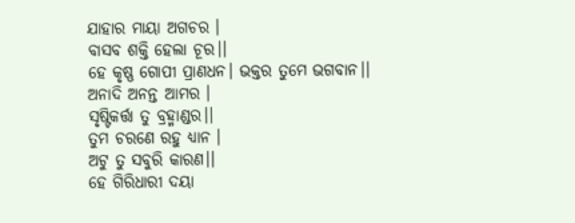ଯାହାର ମାୟା ଅଗଚର ।
ବାସବ ଶକ୍ତି ହେଲା ଚୂର।।
ହେ କୃଷ୍ଣ ଗୋପୀ ପ୍ରାଣଧନ। ଭକ୍ତର ତୁମେ ଭଗବାନ।।
ଅନାଦି ଅନନ୍ତ ଆମର ।
ସୃଷ୍ଟିକର୍ତ୍ତା ତୁ ବ୍ରହ୍ମାଣ୍ଡର।।
ତୁମ ଚରଣେ ରହୁ ଧ୍ୟାନ ।
ଅଟୁ ତୁ ସବୁରି କାରଣ।।
ହେ ଗିରିଧାରୀ ଦୟା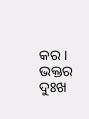କର ।
ଭକ୍ତର ଦୁଃଖ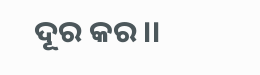ଦୂର କର।।